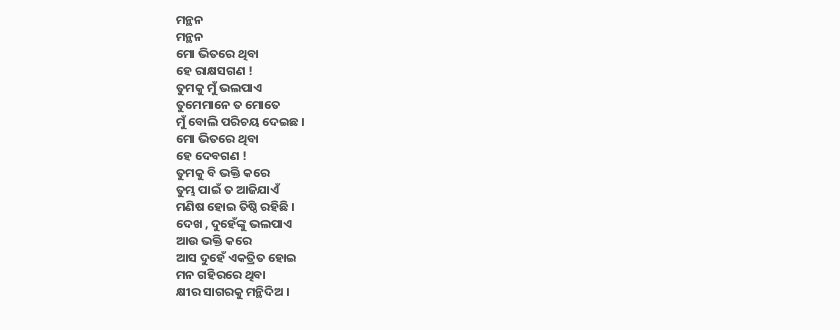ମନ୍ଥନ
ମନ୍ଥନ
ମୋ ଭିତରେ ଥିବା
ହେ ରାକ୍ଷସଗଣ !
ତୁମକୁ ମୁଁ ଭଲପାଏ
ତୁମେମାନେ ତ ମୋତେ
ମୁଁ ବୋଲି ପରିଚୟ ଦେଇଛ ।
ମୋ ଭିତରେ ଥିବା
ହେ ଦେବଗଣ !
ତୁମକୁ ବି ଭକ୍ତି କରେ
ତୁମ୍ଭ ପାଇଁ ତ ଆଜିଯାଏଁ
ମଣିଷ ହୋଇ ତିଷ୍ଠି ରହିଛି ।
ଦେଖ , ଦୁହେଁଙ୍କୁ ଭଲପାଏ
ଆଉ ଭକ୍ତି କରେ
ଆସ ଦୁହେଁ ଏକତ୍ରିତ ହୋଇ
ମନ ଗହିରରେ ଥିବା
କ୍ଷୀର ସାଗରକୁ ମନ୍ଥିଦିଅ ।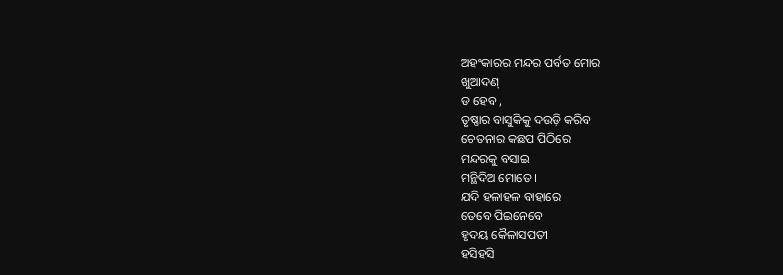ଅହଂକାରର ମନ୍ଦର ପର୍ବତ ମୋର
ଖୁଆଦଣ୍
ଡ ହେବ ,
ତୃଷ୍ଣାର ବାସୁକିକୁ ଦଉଡ଼ି କରିବ
ଚେତନାର କଛପ ପିଠିରେ
ମନ୍ଦରକୁ ବସାଇ
ମନ୍ଥିଦିଅ ମୋତେ ।
ଯଦି ହଳାହଳ ବାହାରେ
ତେବେ ପିଇନେବେ
ହୃଦୟ କୈଳାସପତୀ
ହସିହସି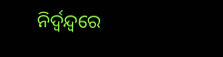ନିର୍ଦ୍ବନ୍ଦ୍ବରେ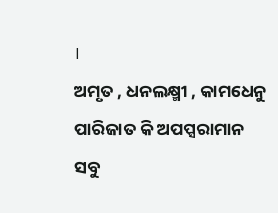।
ଅମୃତ , ଧନଲକ୍ଷ୍ମୀ , କାମଧେନୁ
ପାରିଜାତ କି ଅପପ୍ସରାମାନ
ସବୁ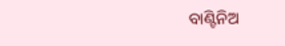ବାଣ୍ଟିନିଅ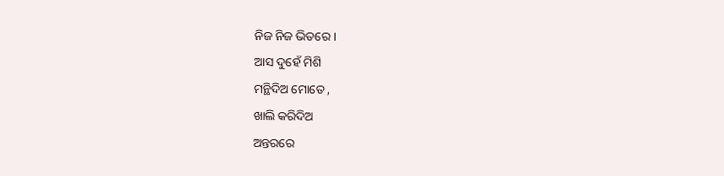ନିଜ ନିଜ ଭିତରେ ।
ଆସ ଦୁହେଁ ମିଶି
ମନ୍ଥିଦିଅ ମୋତେ ,
ଖାଲି କରିଦିଅ
ଅନ୍ତରରେ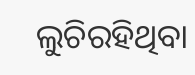ଲୁଚିରହିଥିବା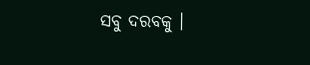ସବୁ ଦରବକୁ ।